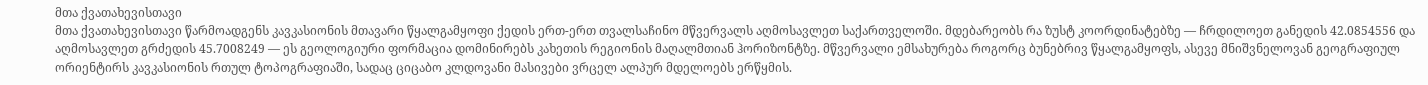მთა ქვათახევისთავი
მთა ქვათახევისთავი წარმოადგენს კავკასიონის მთავარი წყალგამყოფი ქედის ერთ-ერთ თვალსაჩინო მწვერვალს აღმოსავლეთ საქართველოში. მდებარეობს რა ზუსტ კოორდინატებზე — ჩრდილოეთ განედის 42.0854556 და აღმოსავლეთ გრძედის 45.7008249 — ეს გეოლოგიური ფორმაცია დომინირებს კახეთის რეგიონის მაღალმთიან ჰორიზონტზე. მწვერვალი ემსახურება როგორც ბუნებრივ წყალგამყოფს, ასევე მნიშვნელოვან გეოგრაფიულ ორიენტირს კავკასიონის რთულ ტოპოგრაფიაში, სადაც ციცაბო კლდოვანი მასივები ვრცელ ალპურ მდელოებს ერწყმის.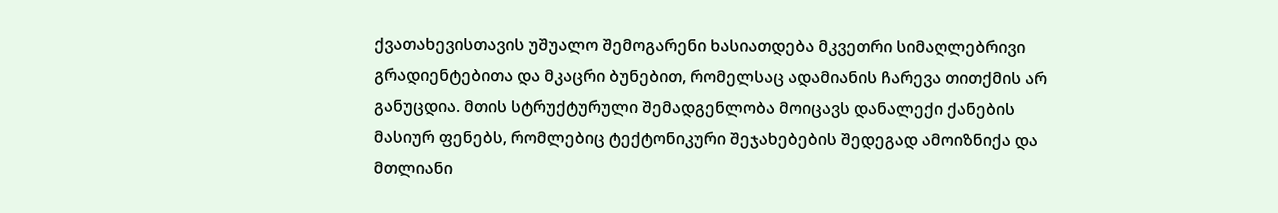ქვათახევისთავის უშუალო შემოგარენი ხასიათდება მკვეთრი სიმაღლებრივი გრადიენტებითა და მკაცრი ბუნებით, რომელსაც ადამიანის ჩარევა თითქმის არ განუცდია. მთის სტრუქტურული შემადგენლობა მოიცავს დანალექი ქანების მასიურ ფენებს, რომლებიც ტექტონიკური შეჯახებების შედეგად ამოიზნიქა და მთლიანი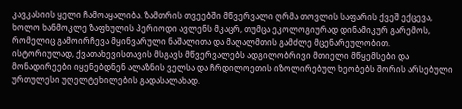კავკასიის ყელი ჩამოაყალიბა. ზამთრის თვეებში მწვერვალი ღრმა თოვლის საფარის ქვეშ ექცევა, ხოლო ხანმოკლე ზაფხულის პერიოდი ავლენს მკაცრ, თუმცა ეკოლოგიურად დინამიკურ გარემოს, რომელიც გამოირჩევა მყინვარული ნაშალითა და მაღალმთის გამძლე მცენარეულობით.
ისტორიულად, ქვათახევისთავის მსგავს მწვერვალებს ადგილობრივი მთიელი მწყემსები და მონადირეები იყენებდნენ ალაზნის ველსა და ჩრდილოეთის იზოლირებულ ხეობებს შორის არსებული ურთულესი უღელტეხილების გადასალახად.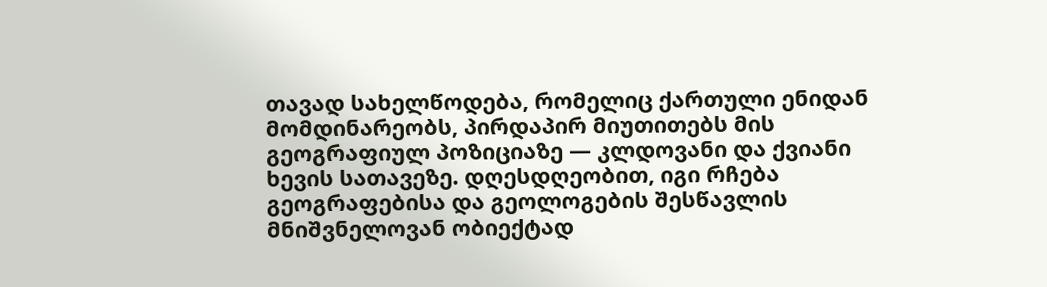თავად სახელწოდება, რომელიც ქართული ენიდან მომდინარეობს, პირდაპირ მიუთითებს მის გეოგრაფიულ პოზიციაზე — კლდოვანი და ქვიანი ხევის სათავეზე. დღესდღეობით, იგი რჩება გეოგრაფებისა და გეოლოგების შესწავლის მნიშვნელოვან ობიექტად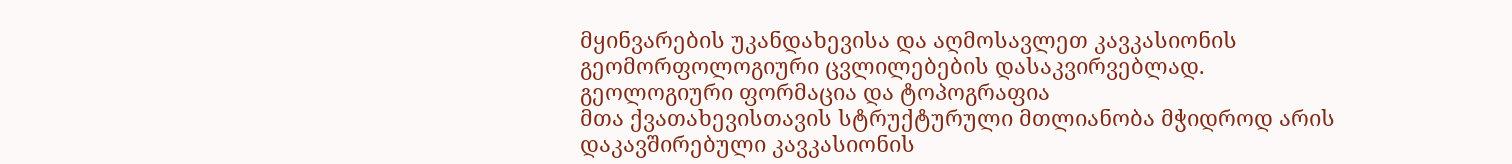მყინვარების უკანდახევისა და აღმოსავლეთ კავკასიონის გეომორფოლოგიური ცვლილებების დასაკვირვებლად.
გეოლოგიური ფორმაცია და ტოპოგრაფია
მთა ქვათახევისთავის სტრუქტურული მთლიანობა მჭიდროდ არის დაკავშირებული კავკასიონის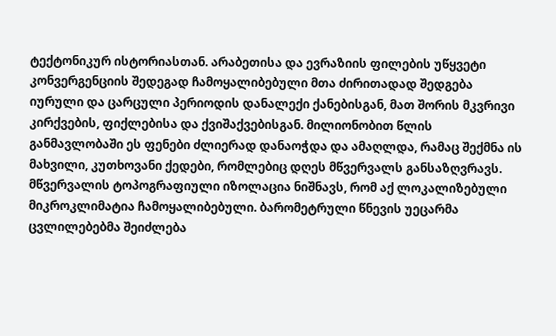ტექტონიკურ ისტორიასთან. არაბეთისა და ევრაზიის ფილების უწყვეტი კონვერგენციის შედეგად ჩამოყალიბებული მთა ძირითადად შედგება იურული და ცარცული პერიოდის დანალექი ქანებისგან, მათ შორის მკვრივი კირქვების, ფიქლებისა და ქვიშაქვებისგან. მილიონობით წლის განმავლობაში ეს ფენები ძლიერად დანაოჭდა და ამაღლდა, რამაც შექმნა ის მახვილი, კუთხოვანი ქედები, რომლებიც დღეს მწვერვალს განსაზღვრავს.
მწვერვალის ტოპოგრაფიული იზოლაცია ნიშნავს, რომ აქ ლოკალიზებული მიკროკლიმატია ჩამოყალიბებული. ბარომეტრული წნევის უეცარმა ცვლილებებმა შეიძლება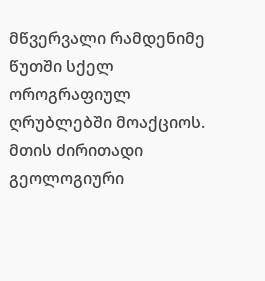მწვერვალი რამდენიმე წუთში სქელ ოროგრაფიულ ღრუბლებში მოაქციოს. მთის ძირითადი გეოლოგიური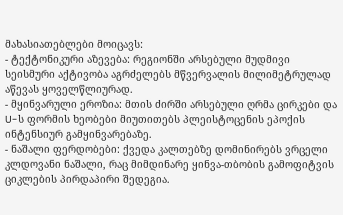მახასიათებლები მოიცავს:
- ტექტონიკური აზევება: რეგიონში არსებული მუდმივი სეისმური აქტივობა აგრძელებს მწვერვალის მილიმეტრულად აწევას ყოველწლიურად.
- მყინვარული ეროზია: მთის ძირში არსებული ღრმა ცირკები და U-ს ფორმის ხეობები მიუთითებს პლეისტოცენის ეპოქის ინტენსიურ გამყინვარებაზე.
- ნაშალი ფერდობები: ქვედა კალთებზე დომინირებს ვრცელი კლდოვანი ნაშალი, რაც მიმდინარე ყინვა-თბობის გამოფიტვის ციკლების პირდაპირი შედეგია.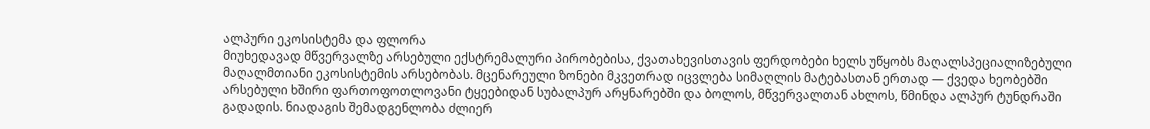ალპური ეკოსისტემა და ფლორა
მიუხედავად მწვერვალზე არსებული ექსტრემალური პირობებისა, ქვათახევისთავის ფერდობები ხელს უწყობს მაღალსპეციალიზებული მაღალმთიანი ეკოსისტემის არსებობას. მცენარეული ზონები მკვეთრად იცვლება სიმაღლის მატებასთან ერთად — ქვედა ხეობებში არსებული ხშირი ფართოფოთლოვანი ტყეებიდან სუბალპურ არყნარებში და ბოლოს, მწვერვალთან ახლოს, წმინდა ალპურ ტუნდრაში გადადის. ნიადაგის შემადგენლობა ძლიერ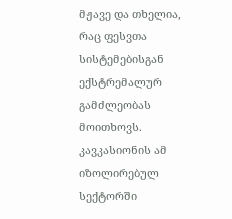მჟავე და თხელია, რაც ფესვთა სისტემებისგან ექსტრემალურ გამძლეობას მოითხოვს.
კავკასიონის ამ იზოლირებულ სექტორში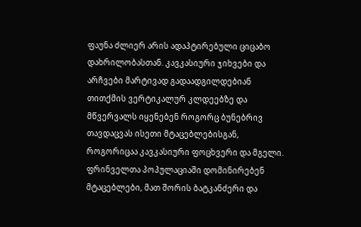ფაუნა ძლიერ არის ადაპტირებული ციცაბო დახრილობასთან. კავკასიური ჯიხვები და არჩვები მარტივად გადაადგილდებიან თითქმის ვერტიკალურ კლდეებზე და მწვერვალს იყენებენ როგორც ბუნებრივ თავდაცვას ისეთი მტაცებლებისგან, როგორიცაა კავკასიური ფოცხვერი და მგელი. ფრინველთა პოპულაციაში დომინირებენ მტაცებლები, მათ შორის ბატკანძერი და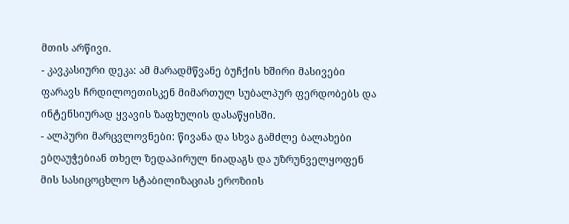მთის არწივი.
- კავკასიური დეკა: ამ მარადმწვანე ბუჩქის ხშირი მასივები ფარავს ჩრდილოეთისკენ მიმართულ სუბალპურ ფერდობებს და ინტენსიურად ყვავის ზაფხულის დასაწყისში.
- ალპური მარცვლოვნები: წივანა და სხვა გამძლე ბალახები ებღაუჭებიან თხელ ზედაპირულ ნიადაგს და უზრუნველყოფენ მის სასიცოცხლო სტაბილიზაციას ეროზიის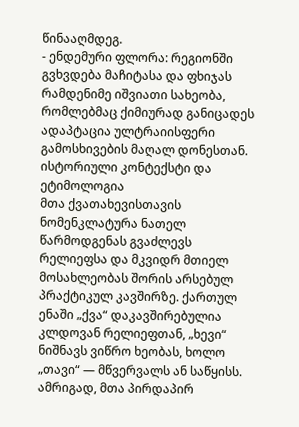წინააღმდეგ.
- ენდემური ფლორა: რეგიონში გვხვდება მაჩიტასა და ფხიჯას რამდენიმე იშვიათი სახეობა, რომლებმაც ქიმიურად განიცადეს ადაპტაცია ულტრაიისფერი გამოსხივების მაღალ დონესთან.
ისტორიული კონტექსტი და ეტიმოლოგია
მთა ქვათახევისთავის ნომენკლატურა ნათელ წარმოდგენას გვაძლევს რელიეფსა და მკვიდრ მთიელ მოსახლეობას შორის არსებულ პრაქტიკულ კავშირზე. ქართულ ენაში „ქვა“ დაკავშირებულია კლდოვან რელიეფთან, „ხევი“ ნიშნავს ვიწრო ხეობას, ხოლო „თავი“ — მწვერვალს ან საწყისს. ამრიგად, მთა პირდაპირ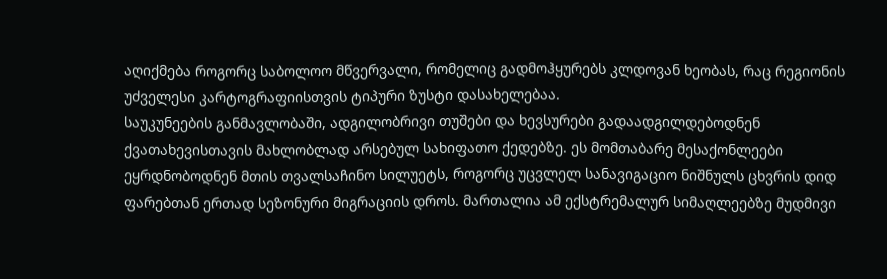აღიქმება როგორც საბოლოო მწვერვალი, რომელიც გადმოჰყურებს კლდოვან ხეობას, რაც რეგიონის უძველესი კარტოგრაფიისთვის ტიპური ზუსტი დასახელებაა.
საუკუნეების განმავლობაში, ადგილობრივი თუშები და ხევსურები გადაადგილდებოდნენ ქვათახევისთავის მახლობლად არსებულ სახიფათო ქედებზე. ეს მომთაბარე მესაქონლეები ეყრდნობოდნენ მთის თვალსაჩინო სილუეტს, როგორც უცვლელ სანავიგაციო ნიშნულს ცხვრის დიდ ფარებთან ერთად სეზონური მიგრაციის დროს. მართალია ამ ექსტრემალურ სიმაღლეებზე მუდმივი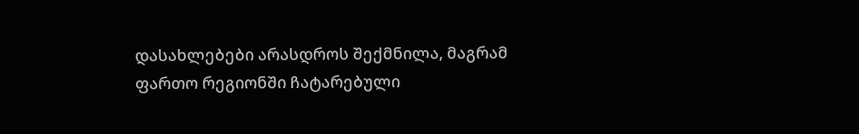დასახლებები არასდროს შექმნილა, მაგრამ ფართო რეგიონში ჩატარებული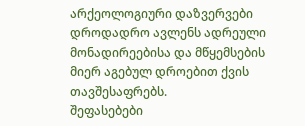არქეოლოგიური დაზვერვები დროდადრო ავლენს ადრეული მონადირეებისა და მწყემსების მიერ აგებულ დროებით ქვის თავშესაფრებს.
შეფასებები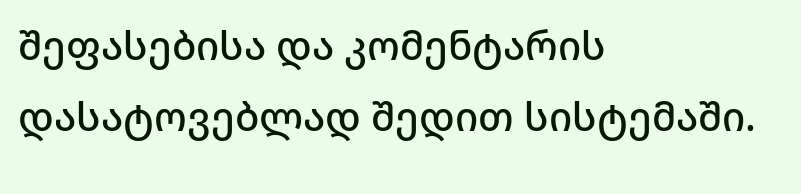შეფასებისა და კომენტარის დასატოვებლად შედით სისტემაში.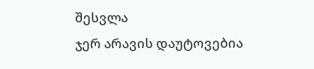შესვლა
ჯერ არავის დაუტოვებია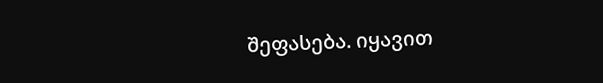შეფასება. იყავით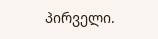პირველი.